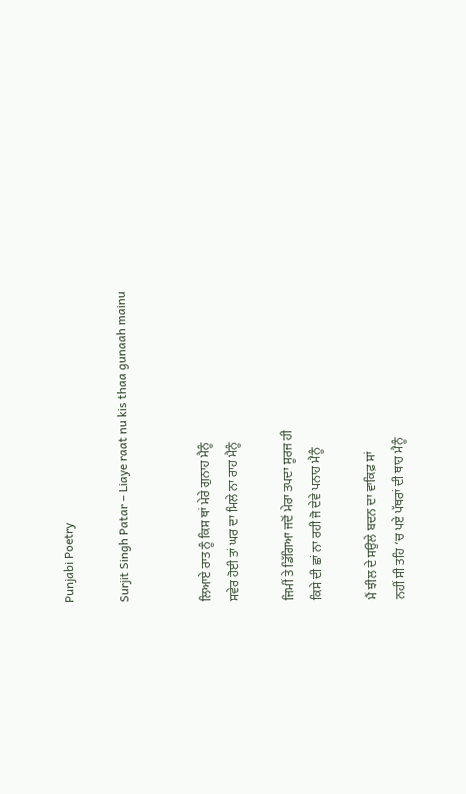Punjabi Poetry

Surjit Singh Patar – Liaye raat nu kis thaa gunaah mainu


ਲਿਆਏ ਰਾਤ ਨੂੰ ਕਿਸ ਥਾਂ ਮੇਰੇ ਗੁਨਾਹ ਮੈਨੂੰ
ਸਵੇਰ ਹੋਈ ਤਾਂ ਘਰ ਦਾ ਮਿਲੇ ਨਾ ਰਾਹ ਮੈਨੂੰ

ਜਿਮੀਂ ਤੇ ਡਿੱਗਿਆ ਜਦੋਂ ਮੇਰਾ ਤਪਦਾ ਸੂਰਜ ਹੀ
ਕਿਸੇ ਦੀ ਛਾਂ ਨਾ ਰਹੀ ਜੋ ਦੇਵੇ ਪਨਾਹ ਮੈਨੂੰ

ਮੈਂ ਝੀਲ ਦੇ ਸਉਲੇ ਬਦਨ ਦਾ ਵਾਕਿਫ਼ ਸਾਂ
ਨਹੀਂ ਸੀ ਤਹਿ ‘ਚ ਪਏ ਪੱਥਰਾਂ ਦੀ ਥਾਹ ਮੈਨੂੰ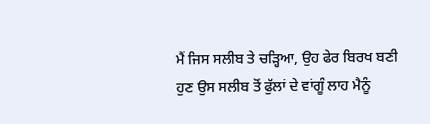ਮੈਂ ਜਿਸ ਸਲੀਬ ਤੇ ਚੜ੍ਹਿਆ, ਉਹ ਫੇਰ ਬਿਰਖ ਬਣੀ
ਹੁਣ ਉਸ ਸਲੀਬ ਤੋਂ ਫੁੱਲਾਂ ਦੇ ਵਾਂਗੂੰ ਲਾਹ ਮੈਨੂੰ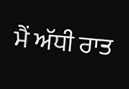ਮੈਂ ਅੱਧੀ ਰਾਤ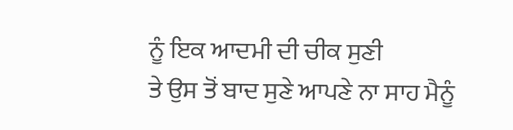ਨੂੰ ਇਕ ਆਦਮੀ ਦੀ ਚੀਕ ਸੁਣੀ
ਤੇ ਉਸ ਤੋਂ ਬਾਦ ਸੁਣੇ ਆਪਣੇ ਨਾ ਸਾਹ ਮੈਨੂੰ